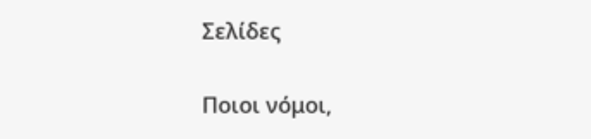Σελίδες

Ποιοι νόμοι,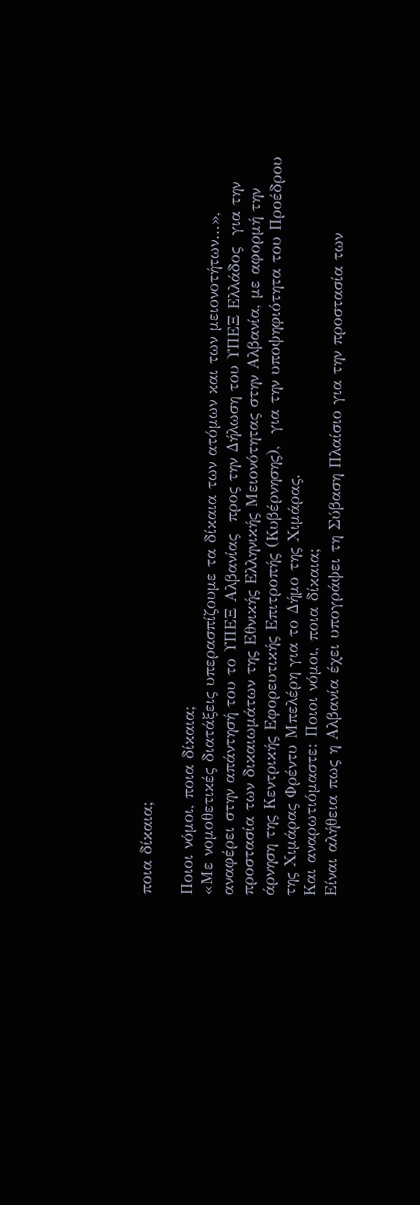ποια δίκαια;

Ποιοι νόμοι, ποια δίκαια;
«Με νομοθετικές διατάξεις υπερασπίζουμε τα δίκαια των ατόμων και των μειονοτήτων…», αναφέρει στην απάντησή του το ΥΠΕΞ Αλβανίας  προς την Δήλωση του ΥΠΕΞ Ελλάδος  για την προστασία των δικαιωμάτων της Εθνικής Ελληνικής Μειονότητας στην Αλβανία, με αφορμή την άρνηση της Κεντρικής Εφορευτικής Επιτροπής (Κυβέρνησης),  για την υποψηφιότητα του Προέδρου  της Χιμάρας Φρέντυ Μπελέρη για το Δήμο της Χιμάρας.
Και αναρωτιόμαστε: Ποιοι νόμοι, ποια δίκαια;
Είναι αλήθεια πως η Αλβανία έχει υπογράψει τη Σύβαση Πλαίσιο για την προστασία των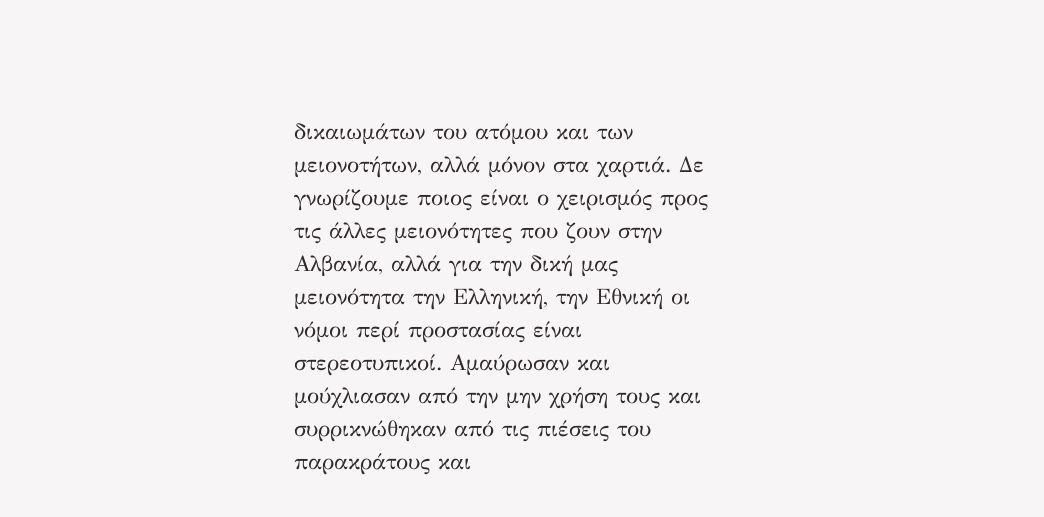δικαιωμάτων του ατόμου και των μειονοτήτων, αλλά μόνον στα χαρτιά. Δε γνωρίζουμε ποιος είναι ο χειρισμός προς τις άλλες μειονότητες που ζουν στην Αλβανία, αλλά για την δική μας μειονότητα την Ελληνική, την Εθνική οι νόμοι περί προστασίας είναι στερεοτυπικοί. Αμαύρωσαν και μούχλιασαν από την μην χρήση τους και συρρικνώθηκαν από τις πιέσεις του παρακράτους και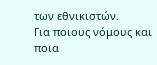των εθνικιστών.
Για ποιους νόμους και ποια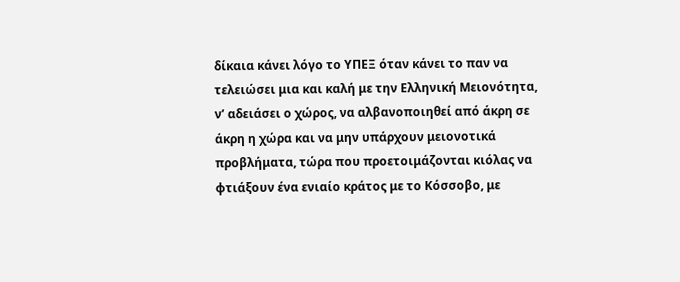δίκαια κάνει λόγο το ΥΠΕΞ όταν κάνει το παν να τελειώσει μια και καλή με την Ελληνική Μειονότητα, ν’ αδειάσει ο χώρος, να αλβανοποιηθεί από άκρη σε άκρη η χώρα και να μην υπάρχουν μειονοτικά προβλήματα, τώρα που προετοιμάζονται κιόλας να φτιάξουν ένα ενιαίο κράτος με το Κόσσοβο, με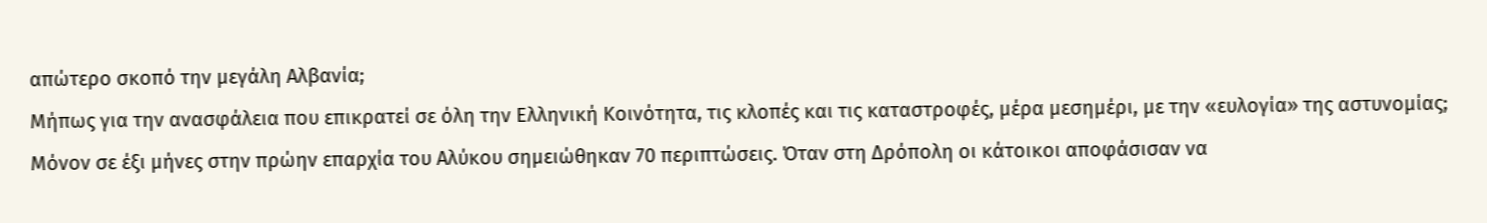απώτερο σκοπό την μεγάλη Αλβανία;
Μήπως για την ανασφάλεια που επικρατεί σε όλη την Ελληνική Κοινότητα, τις κλοπές και τις καταστροφές, μέρα μεσημέρι, με την «ευλογία» της αστυνομίας;  Μόνον σε έξι μήνες στην πρώην επαρχία του Αλύκου σημειώθηκαν 70 περιπτώσεις. Όταν στη Δρόπολη οι κάτοικοι αποφάσισαν να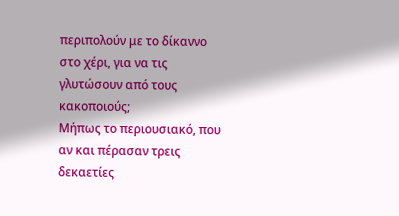περιπολούν με το δίκαννο στο χέρι, για να τις γλυτώσουν από τους κακοποιούς;
Μήπως το περιουσιακό, που αν και πέρασαν τρεις δεκαετίες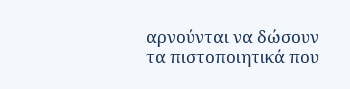αρνούνται να δώσουν τα πιστοποιητικά που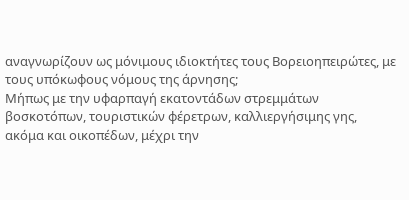αναγνωρίζουν ως μόνιμους ιδιοκτήτες τους Βορειοηπειρώτες, με τους υπόκωφους νόμους της άρνησης;
Μήπως με την υφαρπαγή εκατοντάδων στρεμμάτων βοσκοτόπων, τουριστικών φέρετρων, καλλιεργήσιμης γης, ακόμα και οικοπέδων, μέχρι την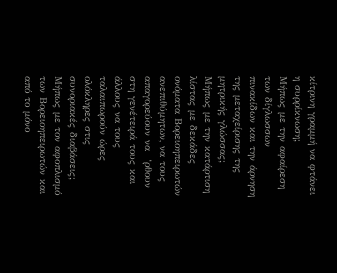κίτρινη γραμμή να φτάνει η συρρίκνωση;
Μήπως με την αφαίρεση των δίγλωσσων πινακίδων και την άρνηση της μεταχείρισης της μητρικής γλώσσας;
Μήπως με την κατάρτιση λίστας με δεκάδες ονόματα Βορειοηπειρωτών ανεπιθύμητων, να τους απαγορεύουν να  ‘ρθουν στη γενέτειρά τους και άλλους να τους ταλαιπωρούν ώρες ολόκληρες στις συνοριακές διαβάσεις;
Μήπως με τον αφοπλισμό των Βορειοηπειρωτών και από το μόνο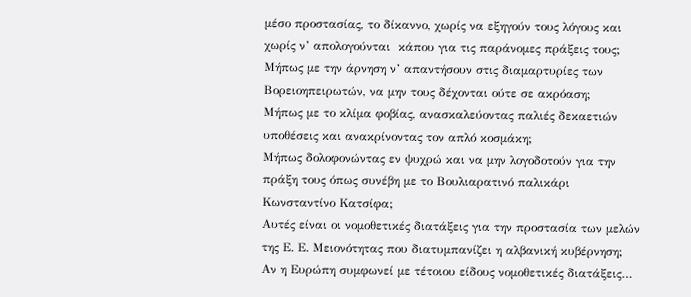μέσο προστασίας, το δίκαννο, χωρίς να εξηγούν τους λόγους και χωρίς ν’ απολογούνται  κάπου για τις παράνομες πράξεις τους;
Μήπως με την άρνηση ν’ απαντήσουν στις διαμαρτυρίες των Βορειοηπειρωτών, να μην τους δέχονται ούτε σε ακρόαση;
Μήπως με το κλίμα φοβίας, ανασκαλεύοντας παλιές δεκαετιών υποθέσεις και ανακρίνοντας τον απλό κοσμάκη;
Μήπως δολοφονώντας εν ψυχρώ και να μην λογοδοτούν για την πράξη τους όπως συνέβη με το Βουλιαρατινό παλικάρι Κωνσταντίνο Κατσίφα;
Αυτές είναι οι νομοθετικές διατάξεις για την προστασία των μελών της Ε. Ε. Μειονότητας που διατυμπανίζει η αλβανική κυβέρνηση;
Αν η Ευρώπη συμφωνεί με τέτοιου είδους νομοθετικές διατάξεις…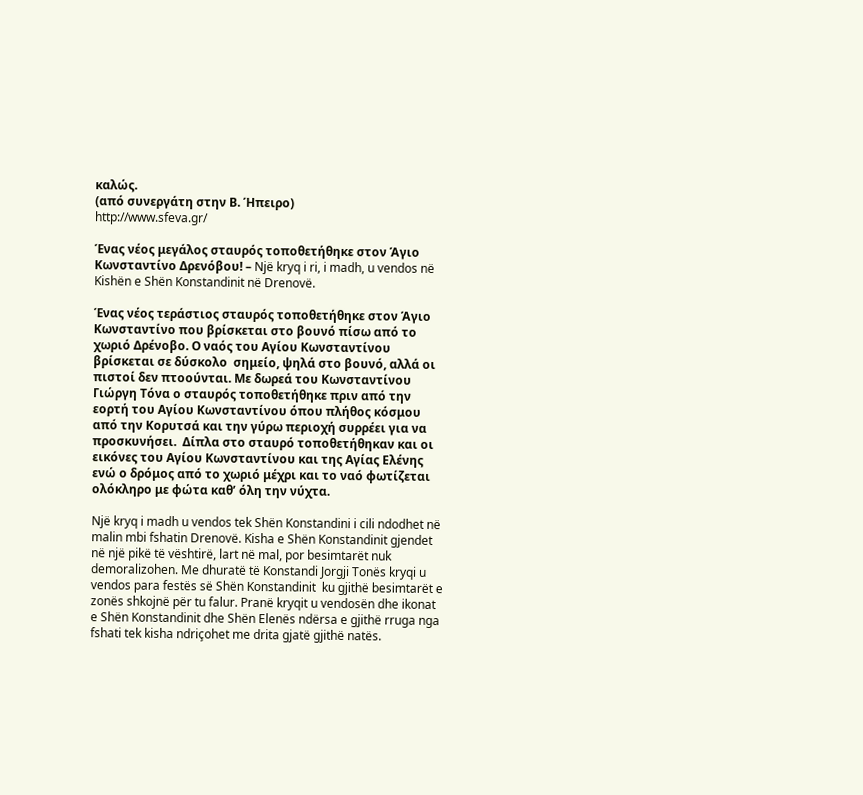καλώς.
(από συνεργάτη στην Β. Ήπειρο)
http://www.sfeva.gr/

Ένας νέος μεγάλος σταυρός τοποθετήθηκε στον Άγιο Κωνσταντίνο Δρενόβου! – Një kryq i ri, i madh, u vendos në Kishën e Shën Konstandinit në Drenovë.

Ένας νέος τεράστιος σταυρός τοποθετήθηκε στον Άγιο Κωνσταντίνο που βρίσκεται στο βουνό πίσω από το χωριό Δρένοβο. Ο ναός του Αγίου Κωνσταντίνου βρίσκεται σε δύσκολο  σημείο, ψηλά στο βουνό, αλλά οι πιστοί δεν πτοούνται. Με δωρεά του Κωνσταντίνου Γιώργη Τόνα ο σταυρός τοποθετήθηκε πριν από την εορτή του Αγίου Κωνσταντίνου όπου πλήθος κόσμου από την Κορυτσά και την γύρω περιοχή συρρέει για να προσκυνήσει.  Δίπλα στο σταυρό τοποθετήθηκαν και οι εικόνες του Αγίου Κωνσταντίνου και της Αγίας Ελένης ενώ ο δρόμος από το χωριό μέχρι και το ναό φωτίζεται ολόκληρο με φώτα καθ’ όλη την νύχτα.

Një kryq i madh u vendos tek Shën Konstandini i cili ndodhet në malin mbi fshatin Drenovë. Kisha e Shën Konstandinit gjendet në një pikë të vështirë, lart në mal, por besimtarët nuk demoralizohen. Me dhuratë të Konstandi Jorgji Tonës kryqi u vendos para festës së Shën Konstandinit  ku gjithë besimtarët e zonës shkojnë për tu falur. Pranë kryqit u vendosën dhe ikonat e Shën Konstandinit dhe Shën Elenës ndërsa e gjithë rruga nga fshati tek kisha ndriçohet me drita gjatë gjithë natës.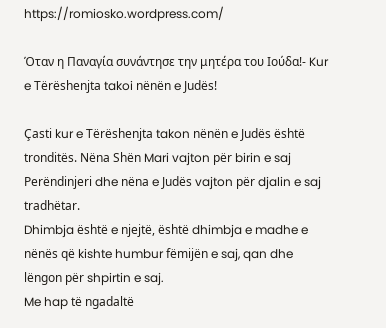https://romiosko.wordpress.com/

Όταν η Παναγία συνάντησε την μητέρα του Ιούδα!- Kur e Tërëshenjta takoi nënën e Judës!

Çasti kur e Tërëshenjta takon nënën e Judës është tronditës. Nëna Shën Mari vajton për birin e saj Perëndinjeri dhe nëna e Judës vajton për djalin e saj tradhëtar.
Dhimbja është e njejtë, është dhimbja e madhe e nënës që kishte humbur fëmijën e saj, qan dhe lëngon për shpirtin e saj.
Me hap të ngadaltë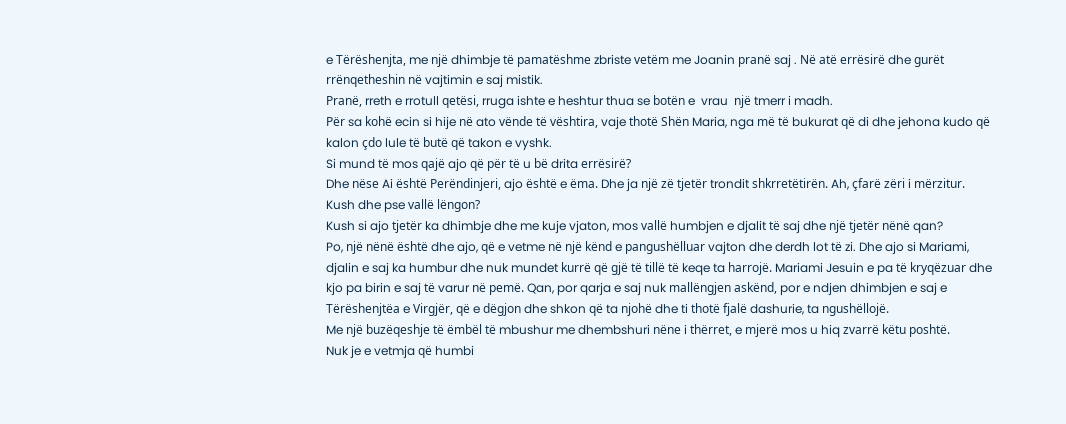e Tërëshenjta, me një dhimbje të pamatëshme zbriste vetëm me Joanin pranë saj . Në atë errësirë dhe gurët rrënqetheshin në vajtimin e saj mistik.
Pranë, rreth e rrotull qetësi, rruga ishte e heshtur thua se botën e  vrau  një tmerr i madh.
Për sa kohë ecin si hije në ato vënde të vështira, vaje thotë Shën Maria, nga më të bukurat që di dhe jehona kudo që kalon çdo lule të butë që takon e vyshk.
Si mund të mos qajë ajo që për të u bë drita errësirë?
Dhe nëse Ai është Perëndinjeri, ajo është e ëma. Dhe ja një zë tjetër trondit shkrretëtirën. Ah, çfarë zëri i mërzitur. Kush dhe pse vallë lëngon?
Kush si ajo tjetër ka dhimbje dhe me kuje vjaton, mos vallë humbjen e djalit të saj dhe një tjetër nënë qan?
Po, një nënë është dhe ajo, që e vetme në një kënd e pangushëlluar vajton dhe derdh lot të zi. Dhe ajo si Mariami, djalin e saj ka humbur dhe nuk mundet kurrë që gjë të tillë të keqe ta harrojë. Mariami Jesuin e pa të kryqëzuar dhe kjo pa birin e saj të varur në pemë. Qan, por qarja e saj nuk mallëngjen askënd, por e ndjen dhimbjen e saj e Tërëshenjtëa e Virgjër, që e dëgjon dhe shkon që ta njohë dhe ti thotë fjalë dashurie, ta ngushëllojë.
Me një buzëqeshje të ëmbël të mbushur me dhembshuri nëne i thërret, e mjerë mos u hiq zvarrë këtu poshtë.
Nuk je e vetmja që humbi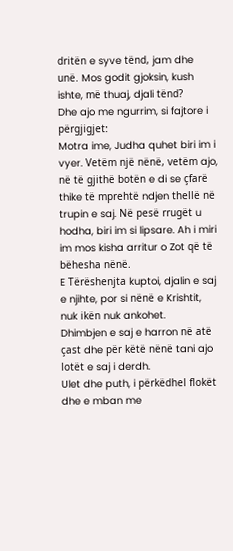dritën e syve tënd, jam dhe unë. Mos godit gjoksin, kush ishte, më thuaj, djali tënd?
Dhe ajo me ngurrim, si fajtore i përgjigjet:
Motra ime, Judha quhet biri im i vyer. Vetëm një nënë, vetëm ajo, në të gjithë botën e di se çfarë thike të mprehtë ndjen thellë në trupin e saj. Në pesë rrugët u hodha, biri im si lipsare. Ah i miri im mos kisha arritur o Zot që të bëhesha nënë.
E Tërëshenjta kuptoi, djalin e saj e njihte, por si nënë e Krishtit, nuk ikën nuk ankohet.
Dhimbjen e saj e harron në atë çast dhe për këtë nënë tani ajo lotët e saj i derdh.
Ulet dhe puth, i përkëdhel flokët dhe e mban me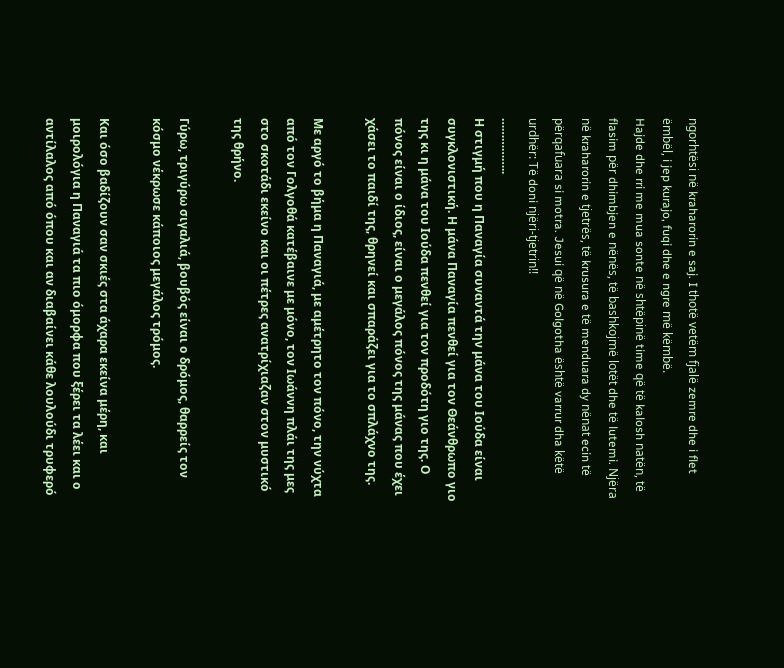ngorhtësi në kraharorin e saj. I thotë vetëm fjalë zemre dhe i flet ëmbël, i jep kurajo, fuqi dhe e ngre më këmbë.
Hajde dhe rri me mua sonte në shtëpinë time që të kalosh natën, të flasim për dhimbjen e nënës, të bashkojmë lotët dhe të lutemi. Njëra në kraharorin e tjetrës, të krusura e të menduara dy nënat ecin të përqafuara si motra. Jesui që në Golgotha është varrur dha këtë urdhër: Të doni njëri-tjetrin!!
……………..
Η στιγμή που η Παναγία συναντά την μάνα του Ιούδα είναι συγκλονιστική. Η μάνα Παναγία πενθεί για τον Θεάνθρωπο γιο της κι η μάνα του Ιούδα πενθεί για τον προδότη γιο της. Ο πόνος είναι ο ίδιος, είναι ο μεγάλος πόνος της μάνας που έχει χάσει το παιδί της, θρηνεί και σπαράζει για το σπλάχνο της.

Με αργό το βήμα η Παναγιά, με αμέτρητο τον πόνο, την νύχτα από τον Γολγοθά κατέβαινε με μόνο, τον Ιωάννη πλάι της μες στο σκοτάδι εκείνο και οι πέτρες ανατρίχιαζαν στον μυστικό της θρήνο.

Γύρω, τριγύρω σιγαλιά, βουβός είναι ο δρόμος, θαρρείς τον κόσμο νέκρωσε κάποιος μεγάλος τρόμος.

Και όσο βαδίζουν σαν σκιές στα άχαρα εκείνα μέρη, και μοιρολόγια η Παναγιά τα πιο όμορφα που ξέρει τα λέει και ο αντίλαλος από όπου και αν διαβαίνει κάθε λουλούδι τρυφερό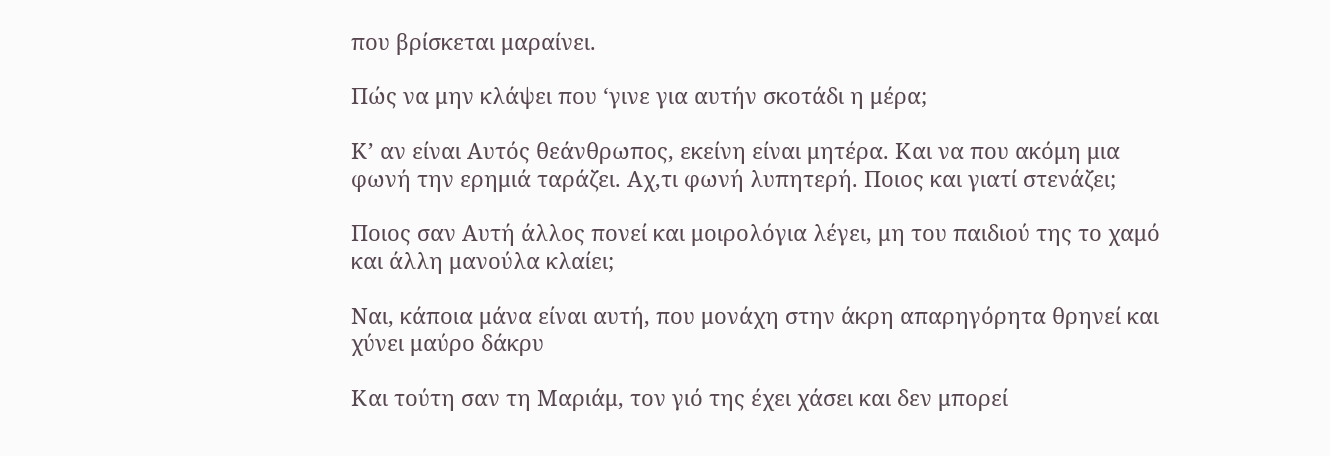που βρίσκεται μαραίνει.

Πώς να μην κλάψει που ‘γινε για αυτήν σκοτάδι η μέρα;

Κ’ αν είναι Αυτός θεάνθρωπος, εκείνη είναι μητέρα. Και να που ακόμη μια φωνή την ερημιά ταράζει. Αχ,τι φωνή λυπητερή. Ποιος και γιατί στενάζει;

Ποιος σαν Αυτή άλλος πονεί και μοιρολόγια λέγει, μη του παιδιού της το χαμό και άλλη μανούλα κλαίει;

Ναι, κάποια μάνα είναι αυτή, που μονάχη στην άκρη απαρηγόρητα θρηνεί και χύνει μαύρο δάκρυ

Και τούτη σαν τη Μαριάμ, τον γιό της έχει χάσει και δεν μπορεί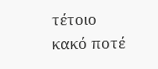τέτοιο κακό ποτέ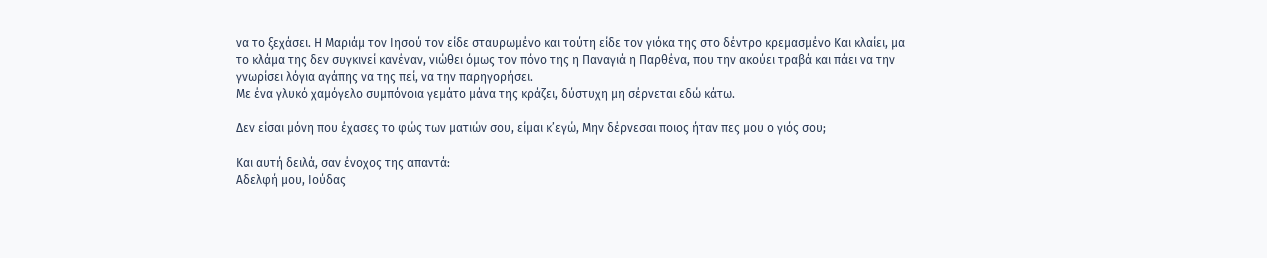να το ξεχάσει. Η Μαριάμ τον Ιησού τον είδε σταυρωμένο και τούτη είδε τον γιόκα της στο δέντρο κρεμασμένο Και κλαίει, μα το κλάμα της δεν συγκινεί κανέναν, νιώθει όμως τον πόνο της η Παναγιά η Παρθένα, που την ακούει τραβά και πάει να την γνωρίσει λόγια αγάπης να της πεί, να την παρηγορήσει.
Με ένα γλυκό χαμόγελο συμπόνοια γεμάτο μάνα της κράζει, δύστυχη μη σέρνεται εδώ κάτω.

Δεν είσαι μόνη που έχασες το φώς των ματιών σου, είμαι κ’εγώ, Μην δέρνεσαι ποιος ήταν πες μου ο γιός σου;

Και αυτή δειλά, σαν ένοχος της απαντά:
Αδελφή μου, Ιούδας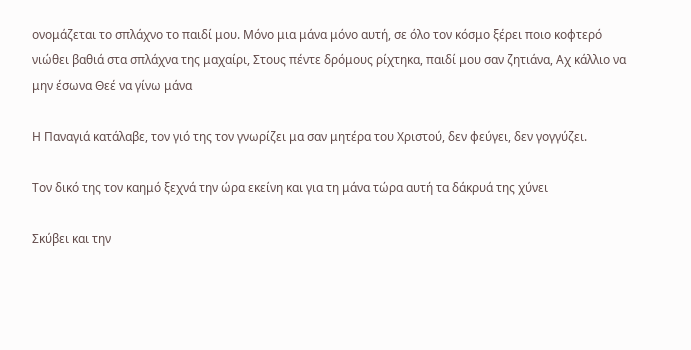ονομάζεται το σπλάχνο το παιδί μου. Μόνο μια μάνα μόνο αυτή, σε όλο τον κόσμο ξέρει ποιο κοφτερό νιώθει βαθιά στα σπλάχνα της μαχαίρι, Στους πέντε δρόμους ρίχτηκα, παιδί μου σαν ζητιάνα, Αχ κάλλιο να μην έσωνα Θεέ να γίνω μάνα

Η Παναγιά κατάλαβε, τον γιό της τον γνωρίζει μα σαν μητέρα του Χριστού, δεν φεύγει, δεν γογγύζει.

Τον δικό της τον καημό ξεχνά την ώρα εκείνη και για τη μάνα τώρα αυτή τα δάκρυά της χύνει

Σκύβει και την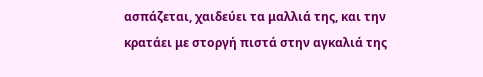ασπάζεται, χαιδεύει τα μαλλιά της, και την κρατάει με στοργή πιστά στην αγκαλιά της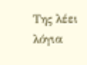Της λέει λόγια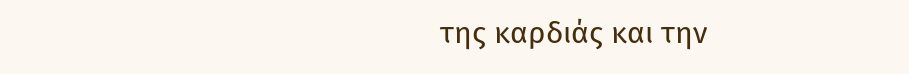της καρδιάς και την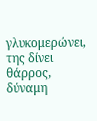γλυκομερώνει, της δίνει θάρρος, δύναμη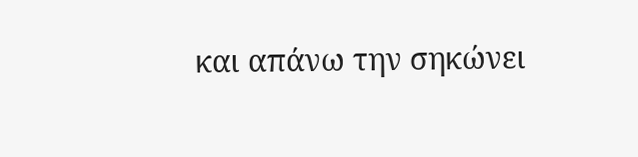και απάνω την σηκώνει